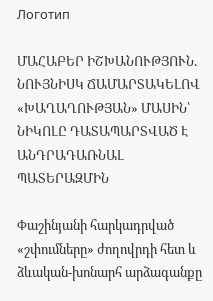Логотип

ՄԱՀԱԲԵՐ ԻՇԽԱՆՈՒԹՅՈՒՆ. ՆՈՒՅՆԻՍԿ ՃԱՄԱՐՏԱԿԵԼՈՎ «ԽԱՂԱՂՈՒԹՅԱՆ» ՄԱՍԻՆ՝ ՆԻԿՈԼԸ ԴԱՏԱՊԱՐՏՎԱԾ Է ԱՆԴՐԱԴԱՌՆԱԼ ՊԱՏԵՐԱԶՄԻՆ

Փաշինյանի հարկադրված «շփումները» ժողովրդի հետ և ձևական-խոնարհ արձագանքը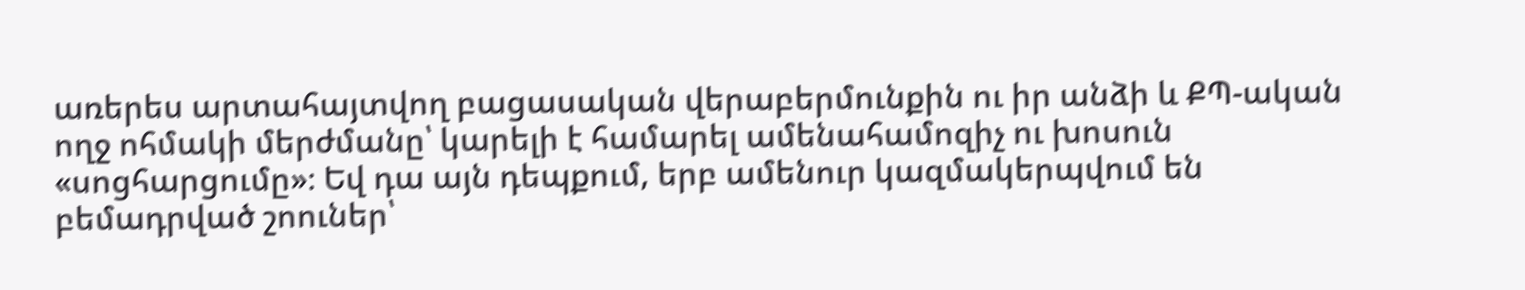առերես արտահայտվող բացասական վերաբերմունքին ու իր անձի և ՔՊ-ական ողջ ոհմակի մերժմանը՝ կարելի է համարել ամենահամոզիչ ու խոսուն «սոցհարցումը»։ Եվ դա այն դեպքում, երբ ամենուր կազմակերպվում են բեմադրված շոուներ՝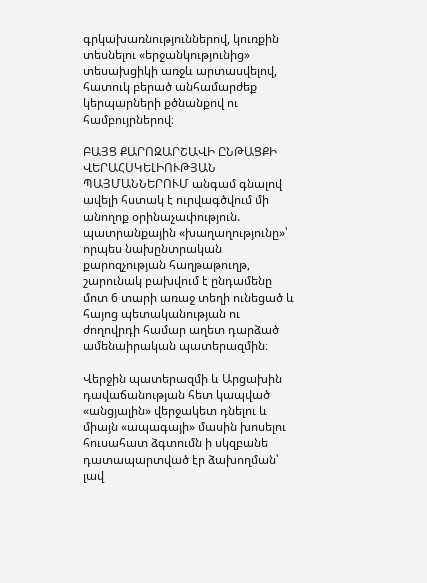գրկախառնություններով, կուռքին տեսնելու «երջանկությունից» տեսախցիկի առջև արտասվելով, հատուկ բերած անհամարժեք կերպարների քծնանքով ու համբույրներով։

ԲԱՅՑ ՔԱՐՈԶԱՐՇԱՎԻ ԸՆԹԱՑՔԻ ՎԵՐԱՀՍԿԵԼԻՈՒԹՅԱՆ ՊԱՅՄԱՆՆԵՐՈՒՄ անգամ գնալով ավելի հստակ է ուրվագծվում մի անողոք օրինաչափություն. պատրանքային «խաղաղությունը»՝ որպես նախընտրական քարոզչության հաղթաթուղթ, շարունակ բախվում է ընդամենը մոտ 6 տարի առաջ տեղի ունեցած և հայոց պետականության ու ժողովրդի համար աղետ դարձած ամենաիրական պատերազմին։

Վերջին պատերազմի և Արցախին դավաճանության հետ կապված «անցյալին» վերջակետ դնելու և միայն «ապագայի» մասին խոսելու հուսահատ ձգտումն ի սկզբանե դատապարտված էր ձախողման՝ լավ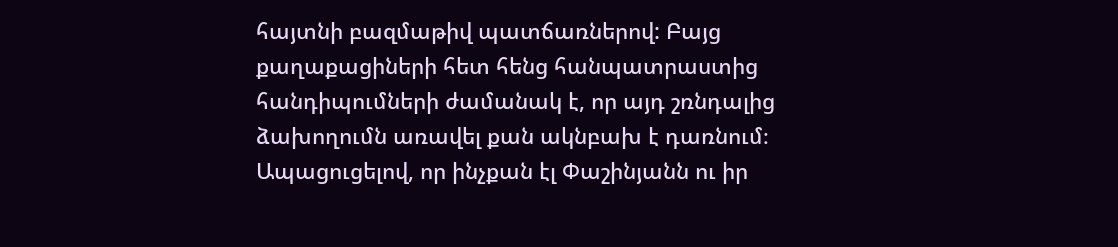հայտնի բազմաթիվ պատճառներով: Բայց քաղաքացիների հետ հենց հանպատրաստից հանդիպումների ժամանակ է, որ այդ շռնդալից ձախողումն առավել քան ակնբախ է դառնում։ Ապացուցելով, որ ինչքան էլ Փաշինյանն ու իր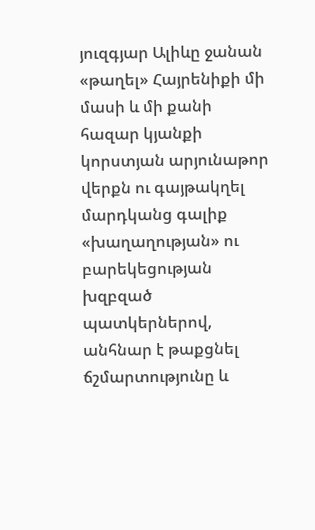յուզգյար Ալիևը ջանան «թաղել» Հայրենիքի մի մասի և մի քանի հազար կյանքի կորստյան արյունաթոր վերքն ու գայթակղել մարդկանց գալիք «խաղաղության» ու բարեկեցության խզբզած պատկերներով, անհնար է թաքցնել ճշմարտությունը և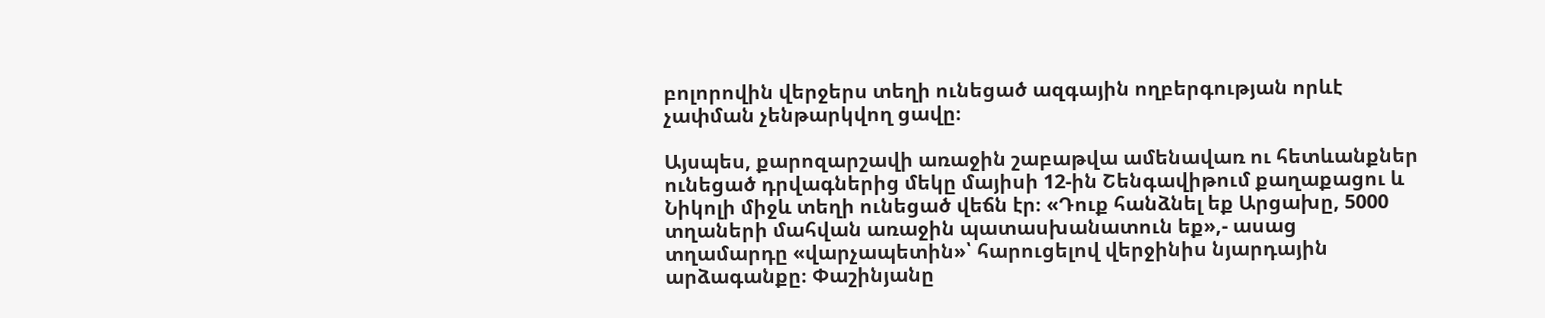բոլորովին վերջերս տեղի ունեցած ազգային ողբերգության որևէ չափման չենթարկվող ցավը։

Այսպես, քարոզարշավի առաջին շաբաթվա ամենավառ ու հետևանքներ ունեցած դրվագներից մեկը մայիսի 12-ին Շենգավիթում քաղաքացու և Նիկոլի միջև տեղի ունեցած վեճն էր։ «Դուք հանձնել եք Արցախը, 5000 տղաների մահվան առաջին պատասխանատուն եք»,- ասաց տղամարդը «վարչապետին»՝ հարուցելով վերջինիս նյարդային արձագանքը։ Փաշինյանը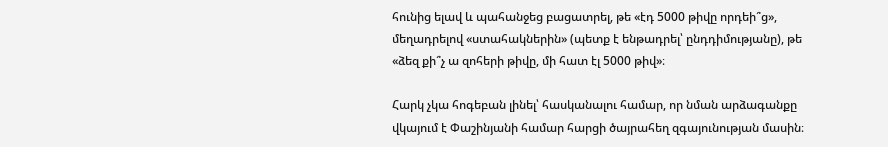հունից ելավ և պահանջեց բացատրել, թե «էդ 5000 թիվը որդեի՞ց», մեղադրելով «ստահակներին» (պետք է ենթադրել՝ ընդդիմությանը), թե «ձեզ քի՞չ ա զոհերի թիվը, մի հատ էլ 5000 թիվ»։

Հարկ չկա հոգեբան լինել՝ հասկանալու համար, որ նման արձագանքը վկայում է Փաշինյանի համար հարցի ծայրահեղ զգայունության մասին։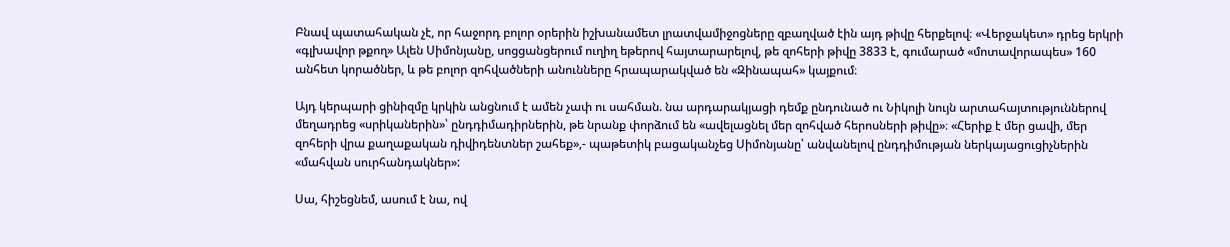Բնավ պատահական չէ, որ հաջորդ բոլոր օրերին իշխանամետ լրատվամիջոցները զբաղված էին այդ թիվը հերքելով։ «Վերջակետ» դրեց երկրի «գլխավոր թքող» Ալեն Սիմոնյանը, սոցցանցերում ուղիղ եթերով հայտարարելով, թե զոհերի թիվը 3833 է, գումարած «մոտավորապես» 160 անհետ կորածներ, և թե բոլոր զոհվածների անունները հրապարակված են «Զինապահ» կայքում։

Այդ կերպարի ցինիզմը կրկին անցնում է ամեն չափ ու սահման. նա արդարակյացի դեմք ընդունած ու Նիկոլի նույն արտահայտություններով մեղադրեց «սրիկաներին»՝ ընդդիմադիրներին, թե նրանք փորձում են «ավելացնել մեր զոհված հերոսների թիվը»։ «Հերիք է մեր ցավի, մեր զոհերի վրա քաղաքական դիվիդենտներ շահեք»,- պաթետիկ բացականչեց Սիմոնյանը՝ անվանելով ընդդիմության ներկայացուցիչներին «մահվան սուրհանդակներ»:

Սա, հիշեցնեմ, ասում է նա, ով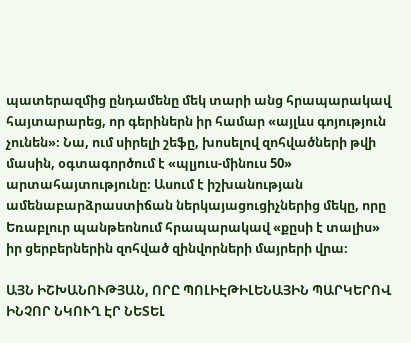պատերազմից ընդամենը մեկ տարի անց հրապարակավ հայտարարեց, որ գերիներն իր համար «այլևս գոյություն չունեն»։ Նա, ում սիրելի շեֆը, խոսելով զոհվածների թվի մասին, օգտագործում է «պլյուս-մինուս 50» արտահայտությունը։ Ասում է իշխանության ամենաբարձրաստիճան ներկայացուցիչներից մեկը, որը Եռաբլուր պանթեոնում հրապարակավ «քըսի է տալիս» իր ցերբերներին զոհված զինվորների մայրերի վրա։

ԱՅՆ ԻՇԽԱՆՈՒԹՅԱՆ, ՈՐԸ ՊՈԼԻԷԹԻԼԵՆԱՅԻՆ ՊԱՐԿԵՐՈՎ ԻՆՉՈՐ ՆԿՈՒՂ ԷՐ ՆԵՏԵԼ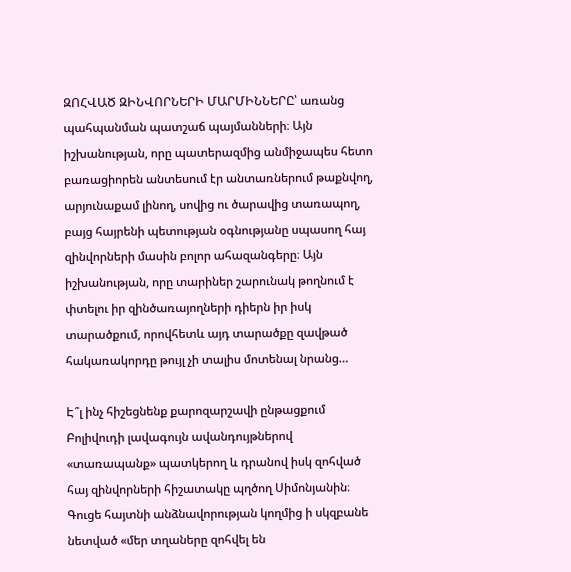ԶՈՀՎԱԾ ԶԻՆՎՈՐՆԵՐԻ ՄԱՐՄԻՆՆԵՐԸ՝ առանց պահպանման պատշաճ պայմանների։ Այն իշխանության, որը պատերազմից անմիջապես հետո բառացիորեն անտեսում էր անտառներում թաքնվող, արյունաքամ լինող, սովից ու ծարավից տառապող, բայց հայրենի պետության օգնությանը սպասող հայ զինվորների մասին բոլոր ահազանգերը։ Այն իշխանության, որը տարիներ շարունակ թողնում է փտելու իր զինծառայողների դիերն իր իսկ տարածքում, որովհետև այդ տարածքը զավթած հակառակորդը թույլ չի տալիս մոտենալ նրանց…

Է՞լ ինչ հիշեցնենք քարոզարշավի ընթացքում Բոլիվուդի լավագույն ավանդույթներով «տառապանք» պատկերող և դրանով իսկ զոհված հայ զինվորների հիշատակը պղծող Սիմոնյանին։ Գուցե հայտնի անձնավորության կողմից ի սկզբանե նետված «մեր տղաները զոհվել են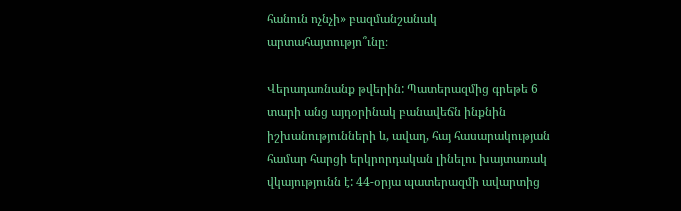հանուն ոչնչի» բազմանշանակ արտահայտությո՞ւնը։

Վերադառնանք թվերին: Պատերազմից գրեթե 6 տարի անց այդօրինակ բանավեճն ինքնին իշխանությունների և, ավաղ, հայ հասարակության համար հարցի երկրորդական լինելու խայտառակ վկայությունն է: 44-օրյա պատերազմի ավարտից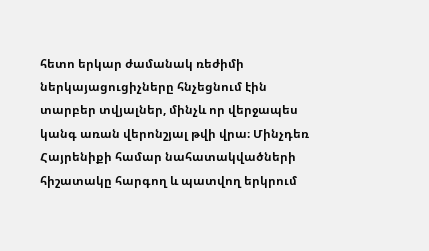հետո երկար ժամանակ ռեժիմի ներկայացուցիչները հնչեցնում էին տարբեր տվյալներ, մինչև որ վերջապես կանգ առան վերոնշյալ թվի վրա։ Մինչդեռ Հայրենիքի համար նահատակվածների հիշատակը հարգող և պատվող երկրում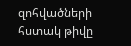զոհվածների հստակ թիվը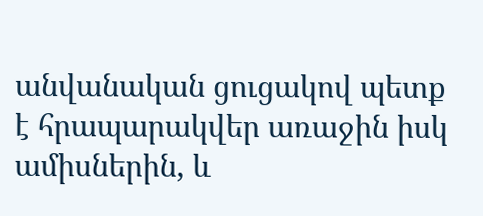անվանական ցուցակով պետք է հրապարակվեր առաջին իսկ ամիսներին, և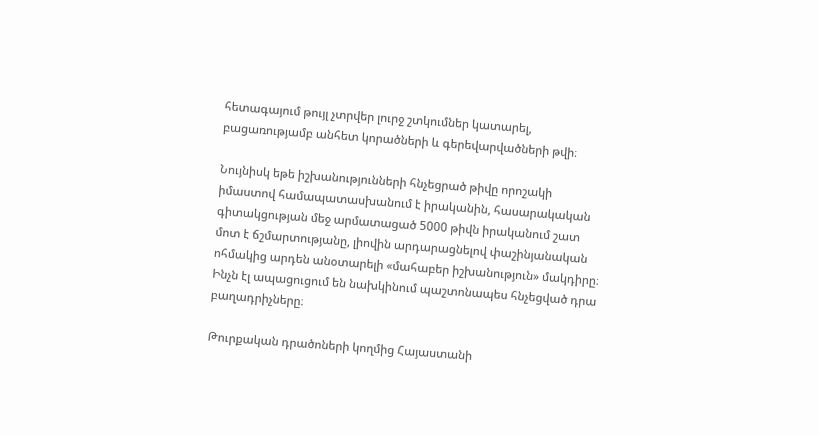հետագայում թույլ չտրվեր լուրջ շտկումներ կատարել, բացառությամբ անհետ կորածների և գերեվարվածների թվի։

Նույնիսկ եթե իշխանությունների հնչեցրած թիվը որոշակի իմաստով համապատասխանում է իրականին, հասարակական գիտակցության մեջ արմատացած 5000 թիվն իրականում շատ մոտ է ճշմարտությանը, լիովին արդարացնելով փաշինյանական ոհմակից արդեն անօտարելի «մահաբեր իշխանություն» մակդիրը։ Ինչն էլ ապացուցում են նախկինում պաշտոնապես հնչեցված դրա բաղադրիչները։

Թուրքական դրածոների կողմից Հայաստանի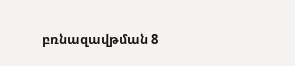բռնազավթման 8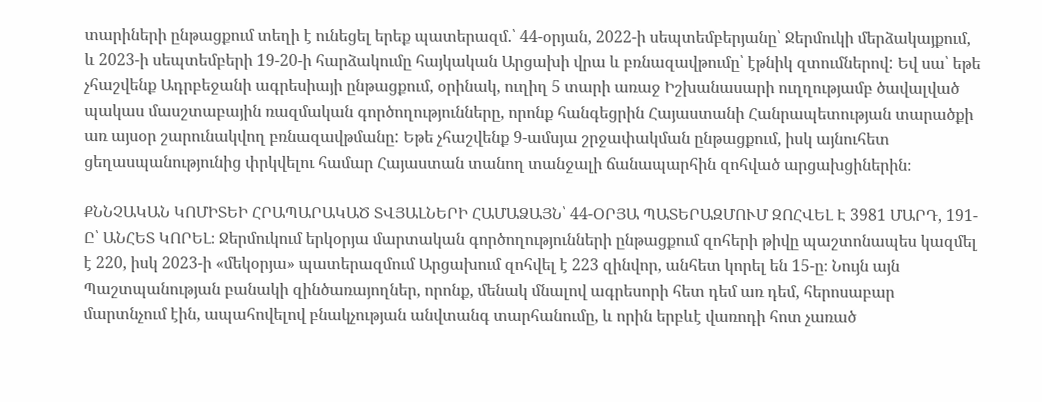տարիների ընթացքում տեղի է ունեցել երեք պատերազմ.՝ 44-օրյան, 2022-ի սեպտեմբերյանը՝ Ջերմուկի մերձակայքում, և 2023-ի սեպտեմբերի 19-20-ի հարձակումը հայկական Արցախի վրա և բռնազավթումը՝ էթնիկ զտումներով: Եվ սա՝ եթե չհաշվենք Ադրբեջանի ագրեսիայի ընթացքում, օրինակ, ուղիղ 5 տարի առաջ Իշխանասարի ուղղությամբ ծավալված պակաս մասշտաբային ռազմական գործողությունները, որոնք հանգեցրին Հայաստանի Հանրապետության տարածքի առ այսօր շարունակվող բռնազավթմանը: Եթե չհաշվենք 9-ամսյա շրջափակման ընթացքում, իսկ այնուհետ ցեղասպանությունից փրկվելու համար Հայաստան տանող տանջալի ճանապարհին զոհված արցախցիներին։

ՔՆՆՉԱԿԱՆ ԿՈՄԻՏԵԻ ՀՐԱՊԱՐԱԿԱԾ ՏՎՅԱԼՆԵՐԻ ՀԱՄԱՁԱՅՆ՝ 44-ՕՐՅԱ ՊԱՏԵՐԱԶՄՈՒՄ ԶՈՀՎԵԼ Է 3981 ՄԱՐԴ, 191-Ը՝ ԱՆՀԵՏ ԿՈՐԵԼ։ Ջերմուկում երկօրյա մարտական գործողությունների ընթացքում զոհերի թիվը պաշտոնապես կազմել է 220, իսկ 2023-ի «մեկօրյա» պատերազմում Արցախում զոհվել է 223 զինվոր, անհետ կորել են 15-ը։ Նույն այն Պաշտպանության բանակի զինծառայողներ, որոնք, մենակ մնալով ագրեսորի հետ դեմ առ դեմ, հերոսաբար մարտնչում էին, ապահովելով բնակչության անվտանգ տարհանումը, և որին երբևէ վառոդի հոտ չառած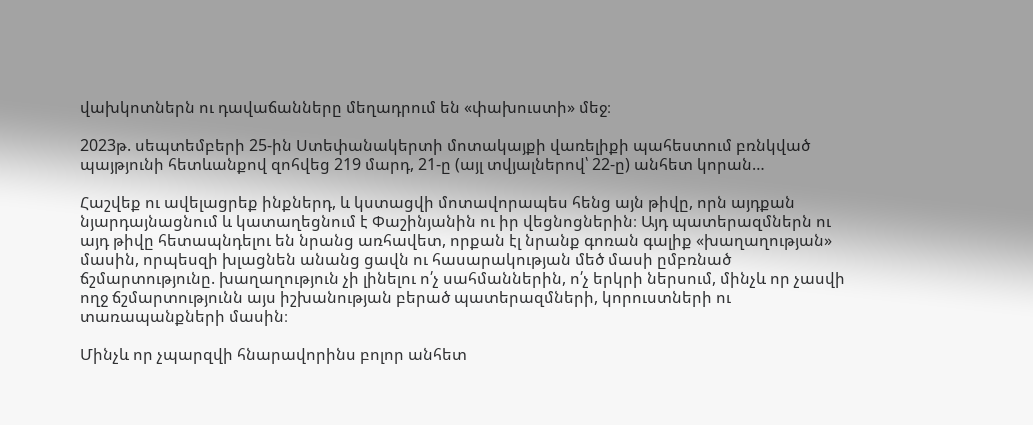վախկոտներն ու դավաճանները մեղադրում են «փախուստի» մեջ։

2023թ. սեպտեմբերի 25-ին Ստեփանակերտի մոտակայքի վառելիքի պահեստում բռնկված պայթյունի հետևանքով զոհվեց 219 մարդ, 21-ը (այլ տվյալներով՝ 22-ը) անհետ կորան…

Հաշվեք ու ավելացրեք ինքներդ, և կստացվի մոտավորապես հենց այն թիվը, որն այդքան նյարդայնացնում և կատաղեցնում է Փաշինյանին ու իր վեցնոցներին։ Այդ պատերազմներն ու այդ թիվը հետապնդելու են նրանց առհավետ, որքան էլ նրանք գոռան գալիք «խաղաղության» մասին, որպեսզի խլացնեն անանց ցավն ու հասարակության մեծ մասի ըմբռնած ճշմարտությունը. խաղաղություն չի լինելու ո՛չ սահմաններին, ո՛չ երկրի ներսում, մինչև որ չասվի ողջ ճշմարտությունն այս իշխանության բերած պատերազմների, կորուստների ու տառապանքների մասին։

Մինչև որ չպարզվի հնարավորինս բոլոր անհետ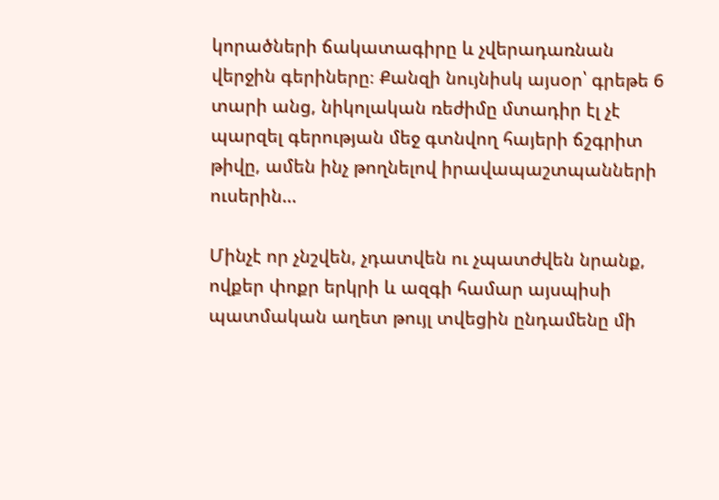կորածների ճակատագիրը և չվերադառնան վերջին գերիները։ Քանզի նույնիսկ այսօր՝ գրեթե 6 տարի անց, նիկոլական ռեժիմը մտադիր էլ չէ պարզել գերության մեջ գտնվող հայերի ճշգրիտ թիվը, ամեն ինչ թողնելով իրավապաշտպանների ուսերին…

Մինչէ որ չնշվեն, չդատվեն ու չպատժվեն նրանք, ովքեր փոքր երկրի և ազգի համար այսպիսի պատմական աղետ թույլ տվեցին ընդամենը մի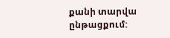քանի տարվա ընթացքում: